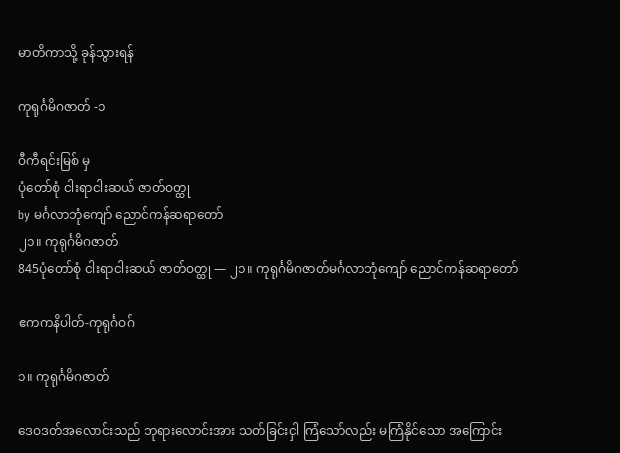မာတိကာသို့ ခုန်သွားရန်

ကုရုင်္ဂမိဂဇာတ် -၁

ဝီကီရင်းမြစ် မှ
ပုံတော်စုံ ငါးရာငါးဆယ် ဇာတ်ဝတ္ထု
by မင်္ဂလာဘုံကျော် ညောင်ကန်ဆရာတော်
၂၁။ ကုရုင်္ဂမိဂဇာတ်
845ပုံတော်စုံ ငါးရာငါးဆယ် ဇာတ်ဝတ္ထု — ၂၁။ ကုရုင်္ဂမိဂဇာတ်မင်္ဂလာဘုံကျော် ညောင်ကန်ဆရာတော်

ဧကကနိပါတ်-ကုရုင်္ဂဝဂ်

၁။ ကုရုင်္ဂမိဂဇာတ်

ဒေဝဒတ်အလောင်းသည် ဘုရားလောင်းအား သတ်ခြင်းငှါ ကြံသော်လည်း မကြံနိုင်သော အကြောင်း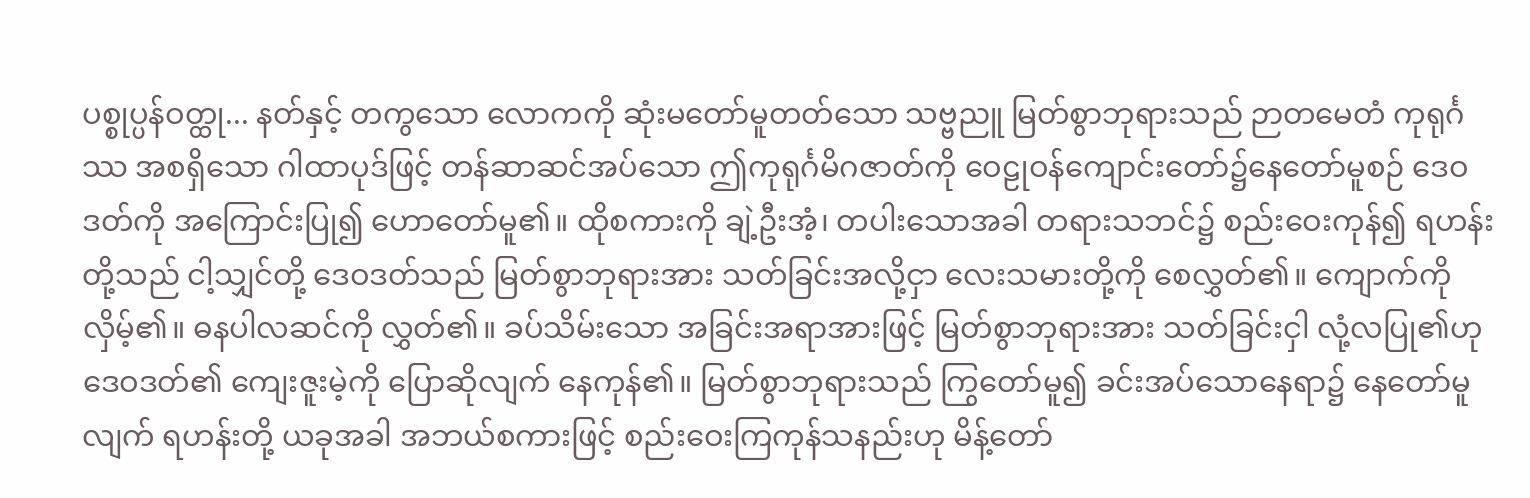ပစ္စုပ္ပန်ဝတ္ထု... နတ်နှင့် တကွသော လောကကို ဆုံးမတော်မူတတ်သော သဗ္ဗညူ မြတ်စွာဘုရားသည် ဉာတမေတံ ကုရုင်္ဂဿ အစရှိသော ဂါထာပုဒ်ဖြင့် တန်ဆာဆင်အပ်သော ဤကုရုင်္ဂမိဂဇာတ်ကို ဝေဠုဝန်ကျောင်းတော်၌နေတော်မူစဉ် ဒေဝဒတ်ကို အကြောင်းပြု၍ ဟောတော်မူ၏။ ထိုစကားကို ချဲ့ဦးအံ့၊ တပါးသောအခါ တရားသဘင်၌ စည်းဝေးကုန်၍ ရဟန်းတို့သည် ငါ့သျှင်တို့ ဒေဝဒတ်သည် မြတ်စွာဘုရားအား သတ်ခြင်းအလို့ငှာ လေးသမားတို့ကို စေလွှတ်၏။ ကျောက်ကိုလှိမ့်၏။ ဓနပါလဆင်ကို လွှတ်၏။ ခပ်သိမ်းသော အခြင်းအရာအားဖြင့် မြတ်စွာဘုရားအား သတ်ခြင်းငှါ လုံ့လပြု၏ဟု ဒေဝဒတ်၏ ကျေးဇူးမဲ့ကို ပြောဆိုလျက် နေကုန်၏။ မြတ်စွာဘုရားသည် ကြွတော်မူ၍ ခင်းအပ်သောနေရာ၌ နေတော်မူလျက် ရဟန်းတို့ ယခုအခါ အဘယ်စကားဖြင့် စည်းဝေးကြကုန်သနည်းဟု မိန့်တော်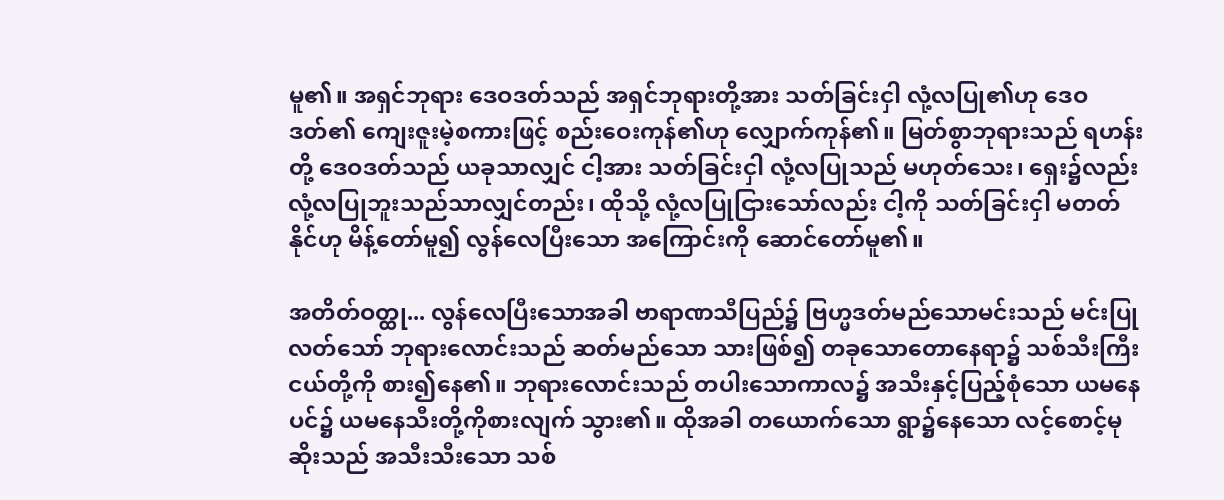မူ၏။ အရှင်ဘုရား ဒေဝဒတ်သည် အရှင်ဘုရားတို့အား သတ်ခြင်းငှါ လုံ့လပြု၏ဟု ဒေဝဒတ်၏ ကျေးဇူးမဲ့စကားဖြင့် စည်းဝေးကုန်၏ဟု လျှောက်ကုန်၏။ မြတ်စွာဘုရားသည် ရဟန်းတို့ ဒေဝဒတ်သည် ယခုသာလျှင် ငါ့အား သတ်ခြင်းငှါ လုံ့လပြုသည် မဟုတ်သေး၊ ရှေး၌လည်း လုံ့လပြုဘူးသည်သာလျှင်တည်း၊ ထိုသို့ လုံ့လပြုငြားသော်လည်း ငါ့ကို သတ်ခြင်းငှါ မတတ်နိုင်ဟု မိန့်တော်မူ၍ လွန်လေပြီးသော အကြောင်းကို ဆောင်တော်မူ၏။

အတိတ်ဝတ္ထု... လွန်လေပြီးသောအခါ ဗာရာဏသီပြည်၌ ဗြဟ္မဒတ်မည်သောမင်းသည် မင်းပြုလတ်သော် ဘုရားလောင်းသည် ဆတ်မည်သော သားဖြစ်၍ တခုသောတောနေရာ၌ သစ်သီးကြီးငယ်တို့ကို စား၍နေ၏။ ဘုရားလောင်းသည် တပါးသောကာလ၌ အသီးနှင့်ပြည့်စုံသော ယမနေပင်၌ ယမနေသီးတို့ကိုစားလျက် သွား၏။ ထိုအခါ တယောက်သော ရွာ၌နေသော လင့်စောင့်မုဆိုးသည် အသီးသီးသော သစ်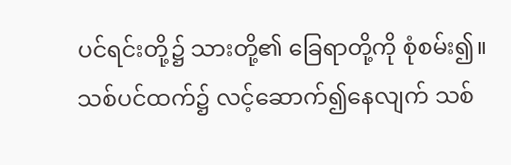ပင်ရင်းတို့၌ သားတို့၏ ခြေရာတို့ကို စုံစမ်း၍။ သစ်ပင်ထက်၌ လင့်ဆောက်၍နေလျက် သစ်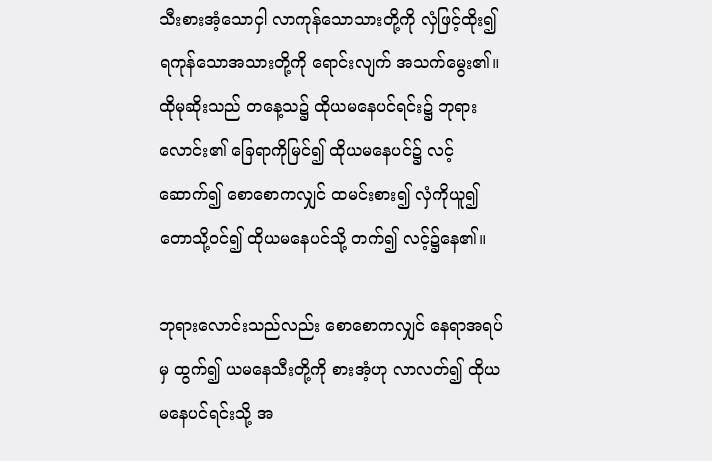သီးစားအံ့သောငှါ လာကုန်သောသားတို့ကို လှံဖြင့်ထိုး၍ ရကုန်သောအသားတို့ကို ရောင်းလျက် အသက်မွေး၏။ ထိုမုဆိုးသည် တနေ့သ၌ ထိုယမနေပင်ရင်း၌ ဘုရားလောင်း၏ ခြေရာကိုမြင်၍ ထိုယမနေပင်၌ လင့်ဆောက်၍ စောစောကလျှင် ထမင်းစား၍ လှံကိုယူ၍ တောသို့ဝင်၍ ထိုယမနေပင်သို့ တက်၍ လင့်၌နေ၏။

ဘုရားလောင်းသည်လည်း စောစောကလျှင် နေရာအရပ်မှ ထွက်၍ ယမနေသီးတို့ကို စားအံ့ဟု လာလတ်၍ ထိုယမနေပင်ရင်းသို့ အ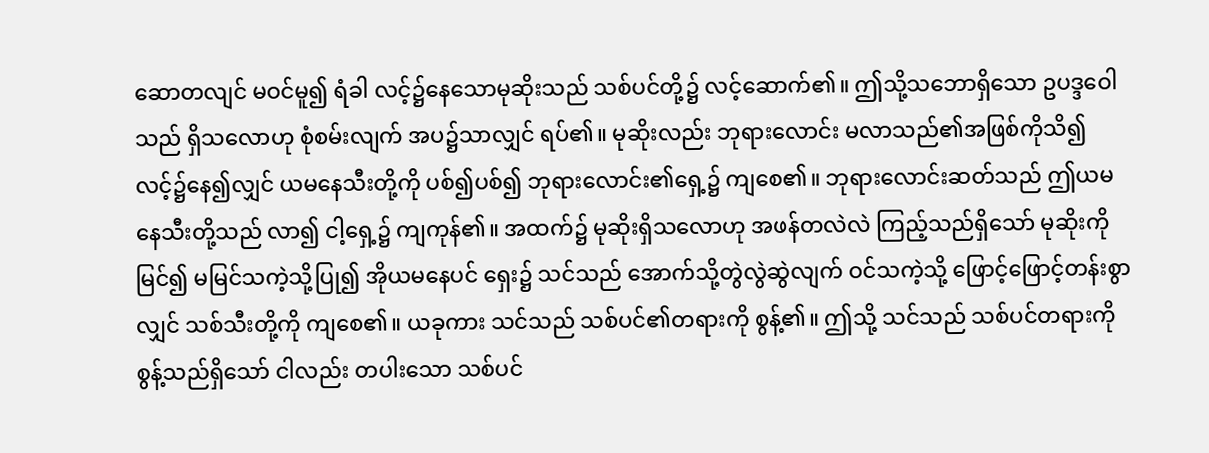ဆောတလျင် မဝင်မူ၍ ရံခါ လင့်၌နေသောမုဆိုးသည် သစ်ပင်တို့၌ လင့်ဆောက်၏။ ဤသို့သဘောရှိသော ဥပဒ္ဒဝေါသည် ရှိသလောဟု စုံစမ်းလျက် အပ၌သာလျှင် ရပ်၏။ မုဆိုးလည်း ဘုရားလောင်း မလာသည်၏အဖြစ်ကိုသိ၍ လင့်၌နေ၍လျှင် ယမနေသီးတို့ကို ပစ်၍ပစ်၍ ဘုရားလောင်း၏ရှေ့၌ ကျစေ၏။ ဘုရားလောင်းဆတ်သည် ဤယမနေသီးတို့သည် လာ၍ ငါ့ရှေ့၌ ကျကုန်၏။ အထက်၌ မုဆိုးရှိသလောဟု အဖန်တလဲလဲ ကြည့်သည်ရှိသော် မုဆိုးကိုမြင်၍ မမြင်သကဲ့သို့ပြု၍ အိုယမနေပင် ရှေး၌ သင်သည် အောက်သို့တွဲလွဲဆွဲလျက် ဝင်သကဲ့သို့ ဖြောင့်ဖြောင့်တန်းစွာလျှင် သစ်သီးတို့ကို ကျစေ၏။ ယခုကား သင်သည် သစ်ပင်၏တရားကို စွန့်၏။ ဤသို့ သင်သည် သစ်ပင်တရားကို စွန့်သည်ရှိသော် ငါလည်း တပါးသော သစ်ပင်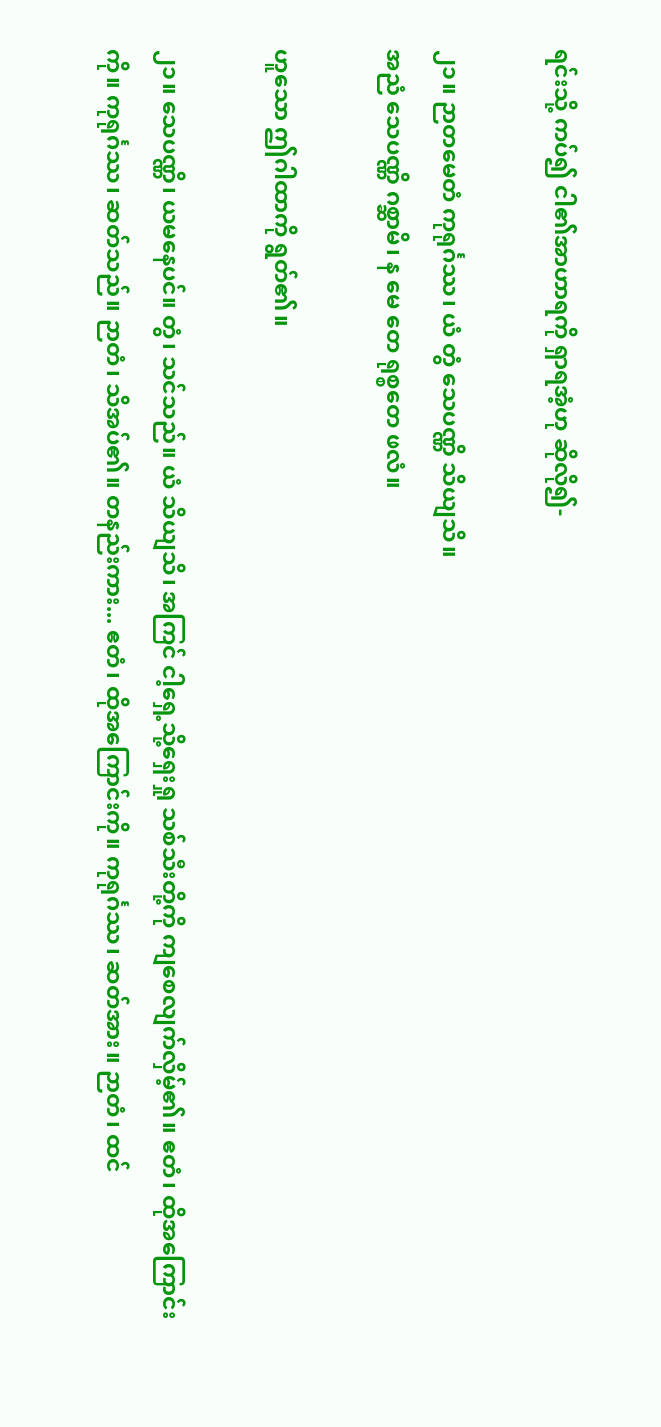ရင်းသို့ ကပ်၍ ငါ၏အာဟာရကို ရှာရအံ့ဟု ဆိုလို၍-

၂၁။ ဉာတမေတံ ကုရုင်္ဂဿ၊ ယံ တွံ သေပဏ္ဏိ သိယျသိ။
အညံ သေပဏ္ဏိ ဂစ္ဆာမိ၊ န မေ တေ ရုစ္စတေ ဖလံ။

ဟူသော ဤဂါထာကို ရွတ်၏။

၂၁။ သေပဏ္ဏိ၊ ယမနေပင်။ တွံ၊ သင်သည်။ ယံ သိယျသိ၊ အကြင် ငါ့ရှေ့သို့ရှေးရှု သစ်သီးတို့ကို ကျစေလျက်လှိမ့်၏။ ဧတံ၊ ထိုအကြောင်းကို။ ကုရုင်္ဂဿ၊ ဆတ်သည်။ ဉာတံ၊ သိအပ်၏။ တနည်းကား... ဧတံ၊ ထိုအကြောင်းကို။ ကုရုင်္ဂဿ၊ ဆတ်အား။ ဉာတံ၊ ထင်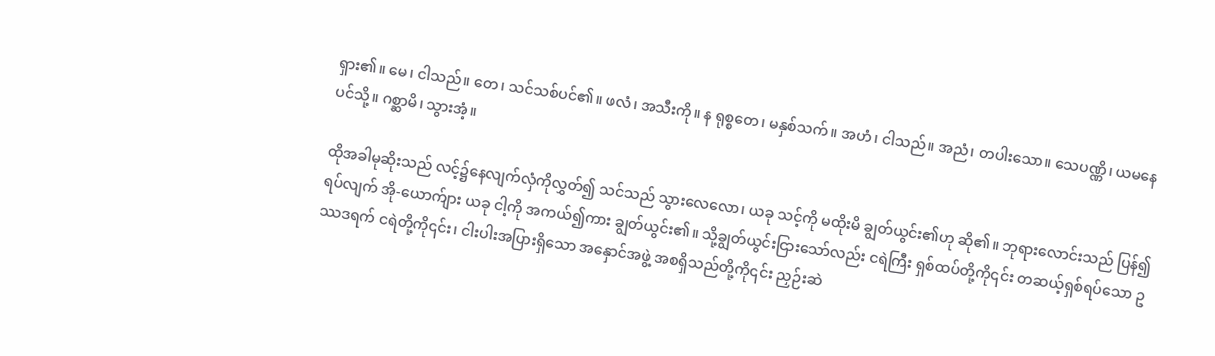ရှား၏။ မေ၊ ငါသည်။ တေ၊ သင်သစ်ပင်၏။ ဖလံ၊ အသီးကို။ န ရုစ္စတေ၊ မနှစ်သက်။ အဟံ၊ ငါသည်။ အညံ၊ တပါးသော။ သေပဏ္ဏိ၊ ယမနေပင်သို့။ ဂစ္ဆာမိ၊ သွားအံ့။

ထိုအခါမုဆိုးသည် လင့်၌နေလျက်လှံကိုလွှတ်၍ သင်သည် သွားလေလော၊ ယခု သင့်ကို မထိုးမိ ချွတ်ယွင်း၏ဟု ဆို၏။ ဘုရားလောင်းသည် ပြန်၍ရပ်လျက် အို-ယောက်ျား ယခု ငါ့ကို အကယ်၍ကား ချွတ်ယွင်း၏။ သို့ချွတ်ယွင်းငြားသော်လည်း ငရဲကြီး ရှစ်ထပ်တို့ကို၎င်း တဆယ့်ရှစ်ရပ်သော ဥဿဒရက် ငရဲတို့ကို၎င်း၊ ငါးပါးအပြားရှိသော အနှောင်အဖွဲ့ အစရှိသည်တို့ကို၎င်း ညှဉ်းဆဲ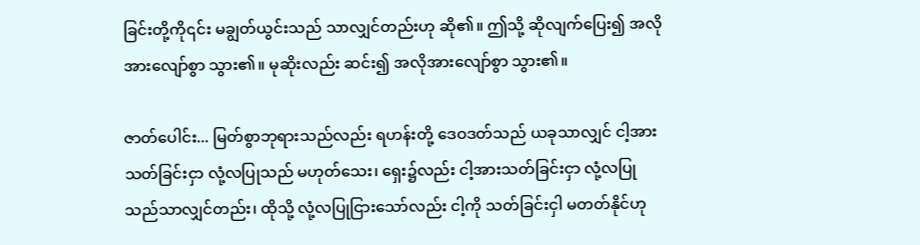ခြင်းတို့ကို၎င်း မချွတ်ယွင်းသည် သာလျှင်တည်းဟု ဆို၏။ ဤသို့ ဆိုလျက်ပြေး၍ အလိုအားလျော်စွာ သွား၏။ မုဆိုးလည်း ဆင်း၍ အလိုအားလျော်စွာ သွား၏။

ဇာတ်ပေါင်း... မြတ်စွာဘုရားသည်လည်း ရဟန်းတို့ ဒေဝဒတ်သည် ယခုသာလျှင် ငါ့အား သတ်ခြင်းငှာ လုံ့လပြုသည် မဟုတ်သေး၊ ရှေး၌လည်း ငါ့အားသတ်ခြင်းငှာ လုံ့လပြုသည်သာလျှင်တည်း၊ ထိုသို့ လုံ့လပြုငြားသော်လည်း ငါ့ကို သတ်ခြင်းငှါ မတတ်နိုင်ဟု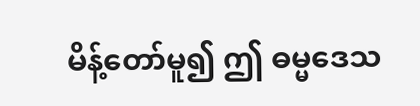မိန့်တော်မူ၍ ဤ ဓမ္မဒေသ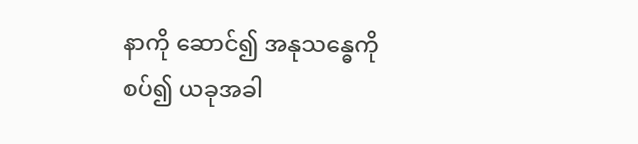နာကို ဆောင်၍ အနုသန္ဓေကို စပ်၍ ယခုအခါ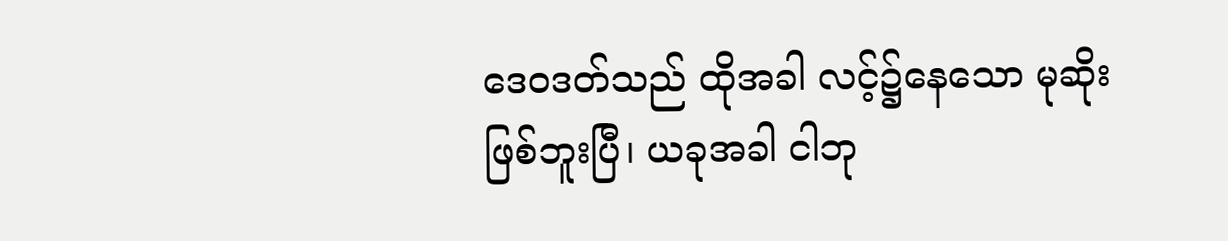ဒေဝဒတ်သည် ထိုအခါ လင့်၌နေသော မုဆိုးဖြစ်ဘူးပြီ၊ ယခုအခါ ငါဘု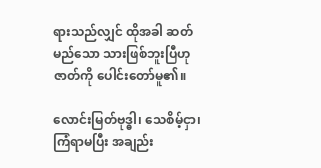ရားသည်လျှင် ထိုအခါ ဆတ်မည်သော သားဖြစ်ဘူးပြီဟု ဇာတ်ကို ပေါင်းတော်မူ၏။

လောင်းမြတ်ဗုဒ္ဓါ၊ သေစိမ့်ငှာ၊ ကြံရာမပြီး အချည်း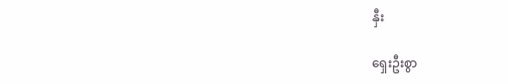နှီး

ရှေးဦးစွာ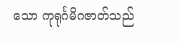သော ကုရုင်္ဂမိဂဇာတ်သည်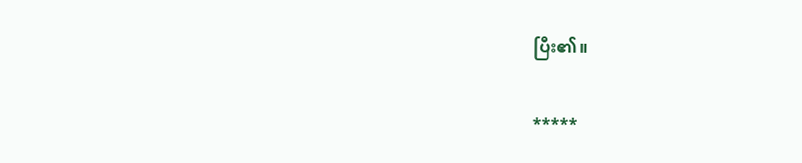ပြီး၏။

*****